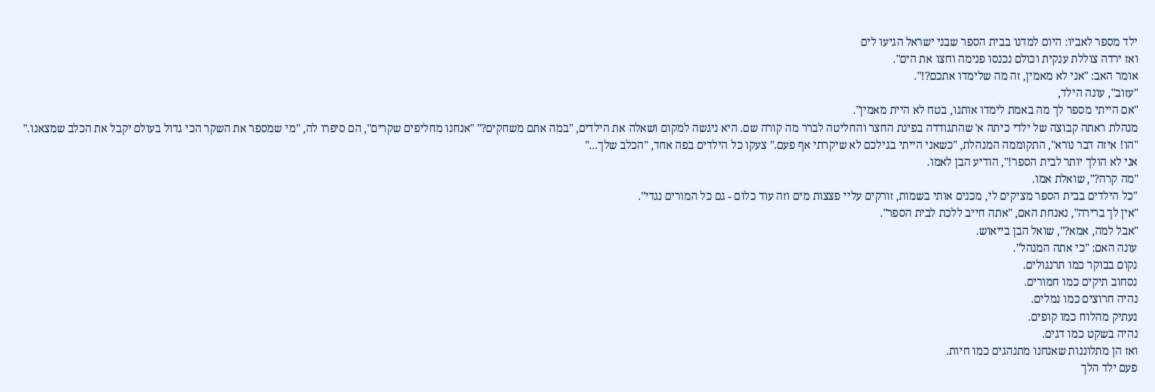ילד מספר לאביו: היום למדנו בבית הספר שבני ישראל הגיעו לים
ואז ירדה צוללת ענקית וכולם נכנסו פנימה וחצו את הים".
אומר האב: "אני לא מאמין, זה מה שלימדו אתכם?!".
"עזוב", עונה הילד,
"אם הייתי מספר לך מה באמת לימדו אותנו, בטח לא היית מאמין".
מנהלת ראתה קבוצה של ילדי כיתה א' שהתגודדה בפינת החצר והחליטה לברר מה קורה שם. היא ניגשה למקום ושאלה את הילדים, "במה אתם משחקים?" "אנחנו מחליפים שקרים", הם סיפרו לה, "מי שמספר את השקר הכי גדול בעולם יקבל את הכלב שמצאנו." "הו! איזה דבר נורא", התקוממה המנהלת, "כשאני הייתי בגילכם לא שיקרתי אף פעם." צעקו כל הילדים בפה אחד, "הכלב שלך..."
אני לא הולך יותר לבית הספר!", הודיע הבן לאמו.
"מה קרה?", שואלת אמו.
"כל הילדים בבית הספר מציקים לי, מכנים אותי בשמות, זורקים עליי פצצות מים וזה עוד כלום - גם כל המורים נגדי".
"אין לך ברירה", נאנחת האם, "אתה חייב ללכת לבית הספר".
"אבל למה, אמא?", שואל הבן בייאוש.
עונה האם: "כי אתה המנהל".
נקום בבוקר כמו תרנגולים.
נסחוב תיקים כמו חמורים.
נהיה חרוצים כמו נמלים.
נעתיק מהלוח כמו קופים.
נהיה בשקט כמו דגים.
ואז הן מתלוננות שאנחנו מתנהגים כמו חיות.
פעם ילד הלך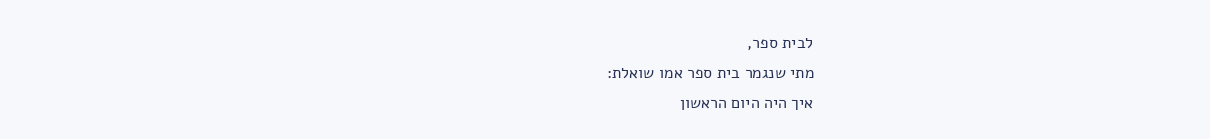לבית ספר,
מתי שנגמר בית ספר אמו שואלת:
איך היה היום הראשון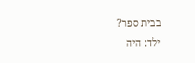בבית ספר?
ילד: היה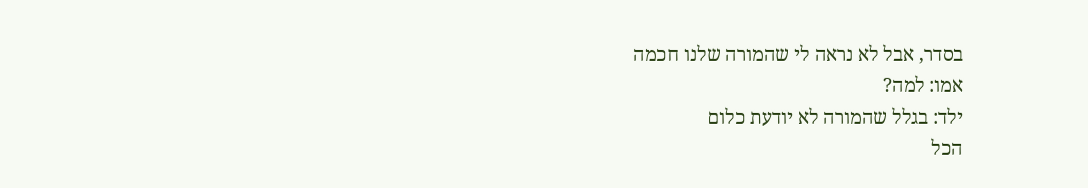בסדר, אבל לא נראה לי שהמורה שלנו חכמה
אמו: למה?
ילד: בגלל שהמורה לא יודעת כלום
הכל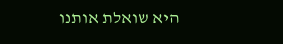היא שואלת אותנו